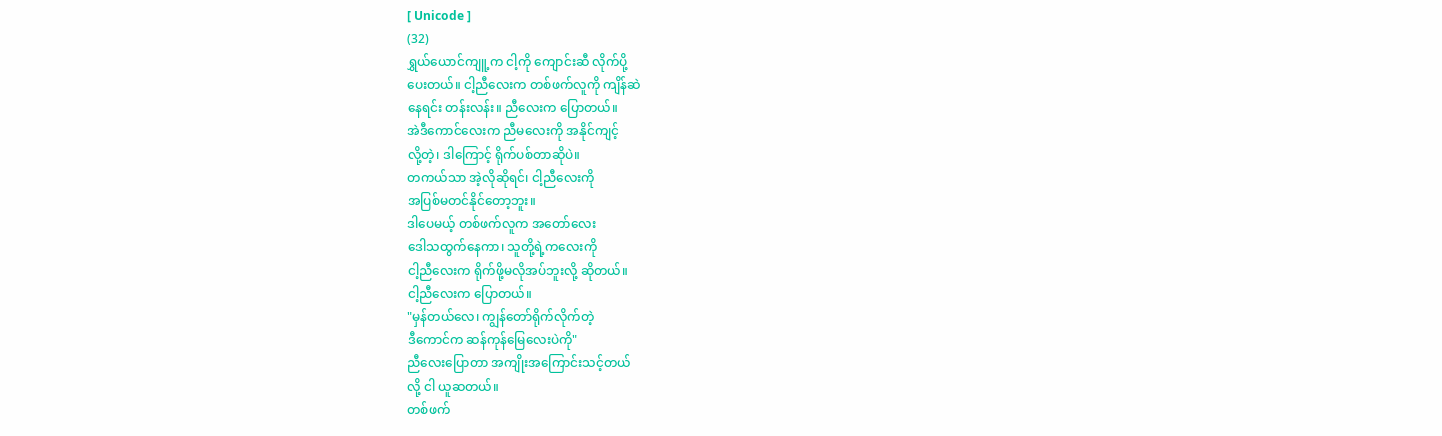[ Unicode ]
(32)
ရွှယ်ယောင်ကျူ့က ငါ့ကို ကျောင်းဆီ လိုက်ပို့
ပေးတယ်။ ငါ့ညီလေးက တစ်ဖက်လူကို ကျိန်ဆဲ
နေရင်း တန်းလန်း။ ညီလေးက ပြောတယ်။
အဲဒီကောင်လေးက ညီမလေးကို အနိုင်ကျင့်
လို့တဲ့၊ ဒါကြောင့် ရိုက်ပစ်တာဆိုပဲ။
တကယ်သာ အဲ့လိုဆိုရင်၊ ငါ့ညီလေးကို
အပြစ်မတင်နိုင်တော့ဘူး။
ဒါပေမယ့် တစ်ဖက်လူက အတော်လေး
ဒေါသထွက်နေကာ၊ သူတို့ရဲ့ကလေးကို
ငါ့ညီလေးက ရိုက်ဖို့မလိုအပ်ဘူးလို့ ဆိုတယ်။
ငါ့ညီလေးက ပြောတယ်။
"မှန်တယ်လေ၊ ကျွန်တော်ရိုက်လိုက်တဲ့
ဒီကောင်က ဆန်ကုန်မြေလေးပဲကို"
ညီလေးပြောတာ အကျိုးအကြောင်းသင့်တယ်
လို့ ငါ ယူဆတယ်။
တစ်ဖက်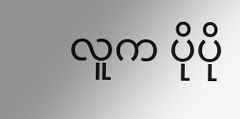လူက ပိုပို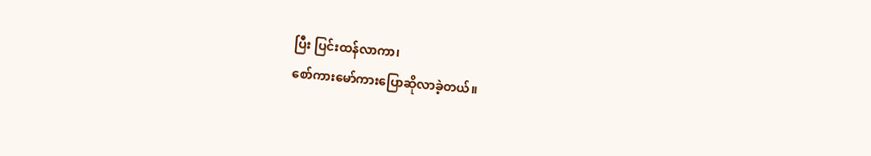ပြီး ပြင်းထန်လာကာ၊
စော်ကားမော်ကားပြောဆိုလာခဲ့တယ်။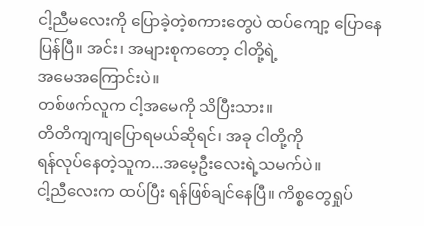ငါ့ညီမလေးကို ပြောခဲ့တဲ့စကားတွေပဲ ထပ်ကျော့ ပြောနေပြန်ပြီ။ အင်း၊ အများစုကတော့ ငါတို့ရဲ့
အမေအကြောင်းပဲ။
တစ်ဖက်လူက ငါ့အမေကို သိပြီးသား။
တိတိကျကျပြောရမယ်ဆိုရင်၊ အခု ငါတို့ကို
ရန်လုပ်နေတဲ့သူက...အမေ့ဦးလေးရဲ့သမက်ပဲ။
ငါ့ညီလေးက ထပ်ပြီး ရန်ဖြစ်ချင်နေပြီ။ ကိစ္စတွေရှုပ်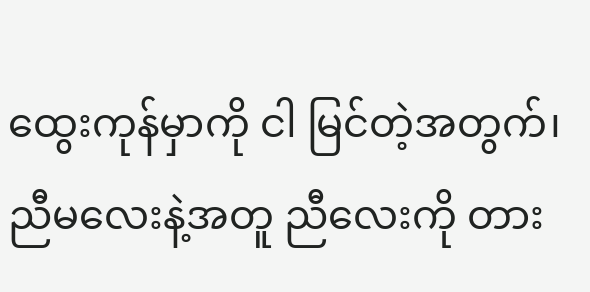ထွေးကုန်မှာကို ငါ မြင်တဲ့အတွက်၊ ညီမလေးနဲ့အတူ ညီလေးကို တား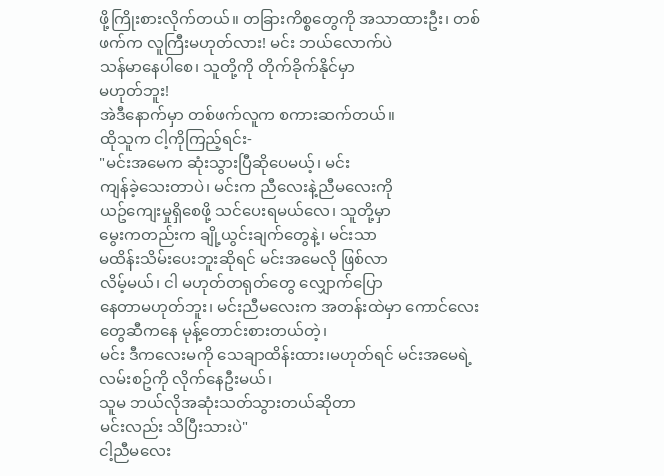ဖို့ကြိုးစားလိုက်တယ်။ တခြားကိစ္စတွေကို အသာထားဦး၊ တစ်ဖက်က လူကြီးမဟုတ်လား! မင်း ဘယ်လောက်ပဲ
သန်မာနေပါစေ၊ သူတို့ကို တိုက်ခိုက်နိုင်မှာ
မဟုတ်ဘူး!
အဲဒီနောက်မှာ တစ်ဖက်လူက စကားဆက်တယ်။
ထိုသူက ငါ့ကိုကြည့်ရင်း-
"မင်းအမေက ဆုံးသွားပြီဆိုပေမယ့်၊ မင်း
ကျန်ခဲ့သေးတာပဲ၊ မင်းက ညီလေးနဲ့ညီမလေးကို
ယဥ်ကျေးမှုရှိစေဖို့ သင်ပေးရမယ်လေ၊ သူတို့မှာ
မွေးကတည်းက ချို့ယွင်းချက်တွေနဲ့၊ မင်းသာ
မထိန်းသိမ်းပေးဘူးဆိုရင် မင်းအမေလို ဖြစ်လာ
လိမ့်မယ်၊ ငါ မဟုတ်တရုတ်တွေ လျှောက်ပြော
နေတာမဟုတ်ဘူး၊ မင်းညီမလေးက အတန်းထဲမှာ ကောင်လေးတွေဆီကနေ မုန့်တောင်းစားတယ်တဲ့၊
မင်း ဒီကလေးမကို သေချာထိန်းထား၊မဟုတ်ရင် မင်းအမေရဲ့လမ်းစဥ်ကို လိုက်နေဦးမယ်၊
သူမ ဘယ်လိုအဆုံးသတ်သွားတယ်ဆိုတာ
မင်းလည်း သိပြီးသားပဲ"
ငါ့ညီမလေး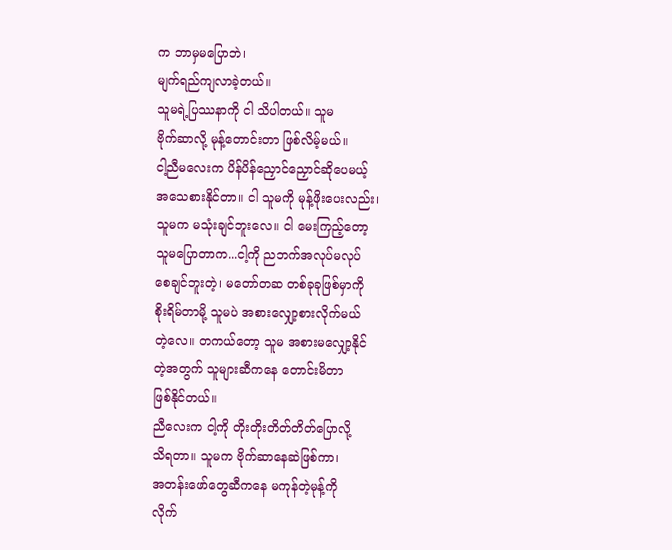က ဘာမှမပြောဘဲ၊
မျက်ရည်ကျလာခဲ့တယ်။
သူမရဲ့ပြဿနာကို ငါ သိပါတယ်။ သူမ
ဗိုက်ဆာလို့ မုန့်တောင်းတာ ဖြစ်လိမ့်မယ်။
ငါ့ညီမလေးက ပိန်ပိန်ညှောင်ညှောင်ဆိုပေမယ့်
အသေစားနိုင်တာ။ ငါ သူမကို မုန့်ဖိုးပေးလည်း၊
သူမက မသုံးချင်ဘူးလေ။ ငါ မေးကြည့်တော့
သူမပြောတာက...ငါ့ကို ညဘက်အလုပ်မလုပ်
စေချင်ဘူးတဲ့၊ မတော်တဆ တစ်ခုခုဖြစ်မှာကို
စိုးရိမ်တာမို့ သူမပဲ အစားလျှော့စားလိုက်မယ်
တဲ့လေ။ တကယ်တော့ သူမ အစားမလျှော့နိုင်
တဲ့အတွက် သူများဆီကနေ တောင်းမိတာ
ဖြစ်နိုင်တယ်။
ညီလေးက ငါ့ကို တိုးတိုးတိတ်တိတ်ပြောလို့
သိရတာ။ သူမက ဗိုက်ဆာနေဆဲဖြစ်ကာ၊
အတန်းဖော်တွေဆီကနေ မကုန်တဲ့မုန့်ကို
လိုက်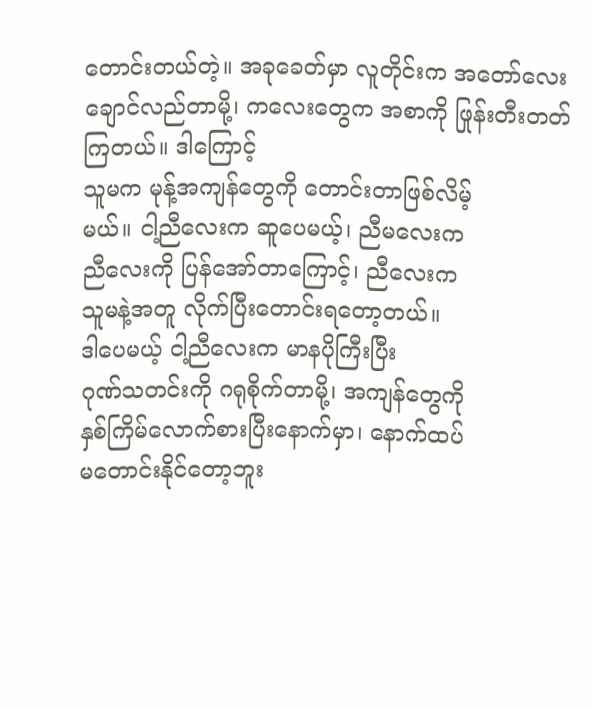တောင်းတယ်တဲ့။ အခုခေတ်မှာ လူတိုင်းက အတော်လေး ချောင်လည်တာမို့၊ ကလေးတွေက အစာကို ဖြုန်းတီးတတ်ကြတယ်။ ဒါကြောင့်
သူမက မုန့်အကျန်တွေကို တောင်းတာဖြစ်လိမ့်
မယ်။ ငါ့ညီလေးက ဆူပေမယ့်၊ ညီမလေးက
ညီလေးကို ပြန်အော်တာကြောင့်၊ ညီလေးက
သူမနဲ့အတူ လိုက်ပြီးတောင်းရတော့တယ်။
ဒါပေမယ့် ငါ့ညီလေးက မာနပိုကြီးပြီး
ဂုဏ်သတင်းကို ဂရုစိုက်တာမို့၊ အကျန်တွေကို
နှစ်ကြိမ်လောက်စားပြီးနောက်မှာ၊ နောက်ထပ်
မတောင်းနိုင်တော့ဘူး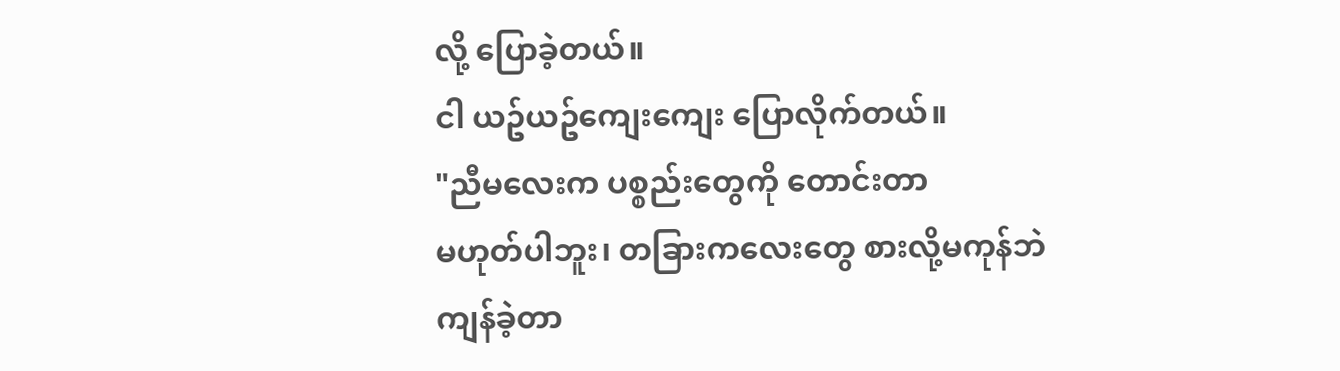လို့ ပြောခဲ့တယ်။
ငါ ယဥ်ယဥ်ကျေးကျေး ပြောလိုက်တယ်။
"ညီမလေးက ပစ္စည်းတွေကို တောင်းတာ
မဟုတ်ပါဘူး၊ တခြားကလေးတွေ စားလို့မကုန်ဘဲ
ကျန်ခဲ့တာ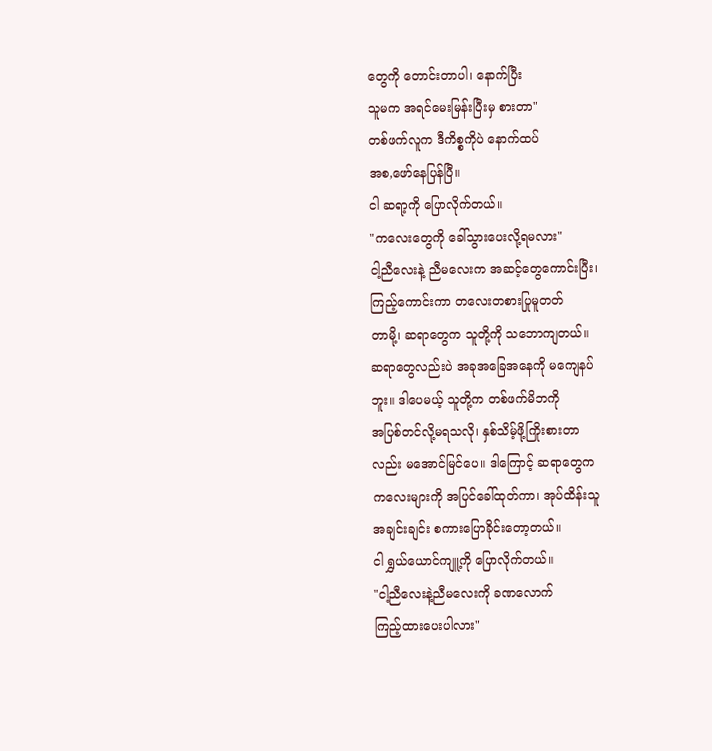တွေကို တောင်းတာပါ၊ နောက်ပြီး
သူမက အရင်မေးမြန်းပြီးမှ စားတာ"
တစ်ဖက်လူက ဒီကိစ္စကိုပဲ နောက်ထပ်
အစ,ဖော်နေပြန်ပြီ။
ငါ ဆရာ့ကို ပြောလိုက်တယ်။
"ကလေးတွေကို ခေါ်သွားပေးလို့ရမလား"
ငါ့ညီလေးနဲ့ ညီမလေးက အဆင့်တွေကောင်းပြီး၊
ကြည့်ကောင်းကာ တလေးတစားပြုမူတတ်
တာမို့၊ ဆရာတွေက သူတို့ကို သဘောကျတယ်။
ဆရာတွေလည်းပဲ အခုအခြေအနေကို မကျေနပ်
ဘူး။ ဒါပေမယ့် သူတို့က တစ်ဖက်မိဘကို
အပြစ်တင်လို့မရသလို၊ နှစ်သိမ့်ဖို့ကြိုးစားတာ
လည်း မအောင်မြင်ပေ။ ဒါကြောင့် ဆရာတွေက
ကလေးများကို အပြင်ခေါ်ထုတ်ကာ၊ အုပ်ထိန်းသူ
အချင်းချင်း စကားပြောခိုင်းတော့တယ်။
ငါ ရွှယ်ယောင်ကျူ့ကို ပြောလိုက်တယ်။
"ငါ့ညီလေးနဲ့ညီမလေးကို ခဏလောက်
ကြည့်ထားပေးပါလား"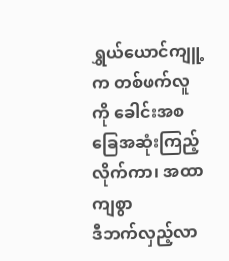ရွှယ်ယောင်ကျူ့က တစ်ဖက်လူကို ခေါင်းအစ
ခြေအဆုံးကြည့်လိုက်ကာ၊ အထာကျစွာ
ဒီဘက်လှည့်လာ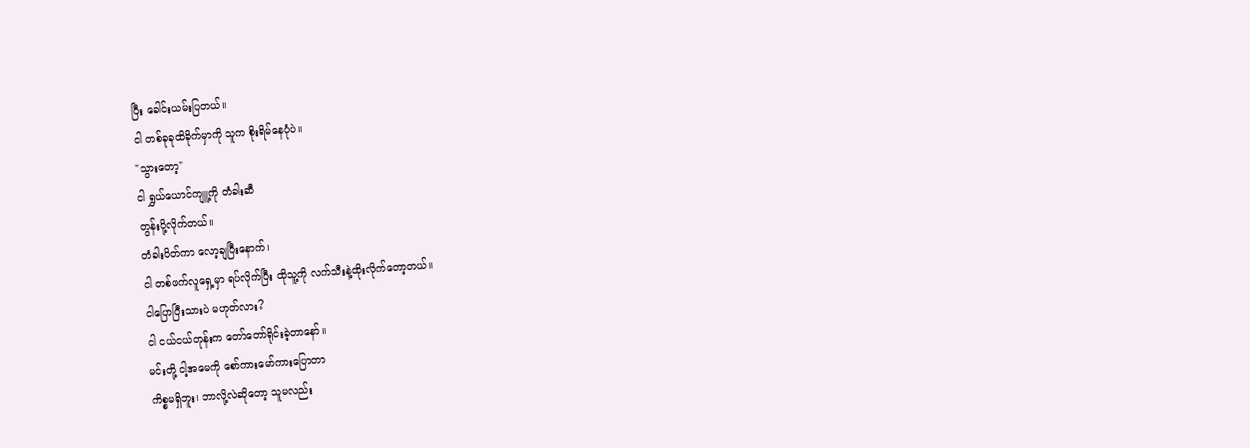ပြီး ခေါင်းယမ်းပြတယ်။
ငါ တစ်ခုခုထိခိုက်မှာကို သူက စိုးရိမ်နေပုံပဲ။
"သွားတော့"
ငါ ရွှယ်ယောင်ကျူ့ကို တံခါးဆီ
တွန်းပို့လိုက်တယ်။
တံခါးပိတ်ကာ လော့ချပြီးနောက်၊
ငါ တစ်ဖက်လူရှေ့မှာ ရပ်လိုက်ပြီး ထိုသူ့ကို လက်သီးနဲ့ထိုးလိုက်တော့တယ်။
ငါပြောပြီးသားပဲ မဟုတ်လား?
ငါ ငယ်ငယ်တုန်းက တော်တော်ရိုင်းခဲ့တာနော်။
မင်းတို့ ငါ့အမေကို စော်ကားမော်ကားပြောတာ
ကိစ္စမရှိဘူး၊ ဘာလို့လဲဆိုတော့ သူမလည်း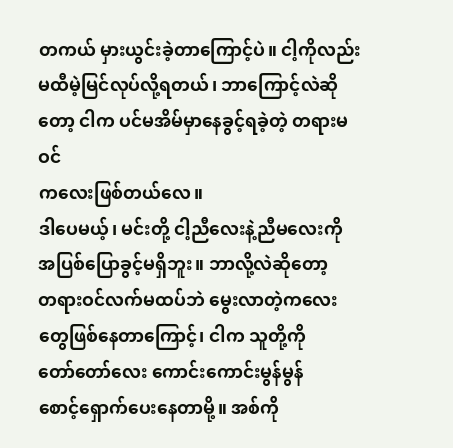တကယ် မှားယွင်းခဲ့တာကြောင့်ပဲ။ ငါ့ကိုလည်း မထီမဲ့မြင်လုပ်လို့ရတယ်၊ ဘာကြောင့်လဲဆိုတော့ ငါက ပင်မအိမ်မှာနေခွင့်ရခဲ့တဲ့ တရားမဝင်
ကလေးဖြစ်တယ်လေ။
ဒါပေမယ့်၊ မင်းတို့ ငါ့ညီလေးနဲ့ညီမလေးကို
အပြစ်ပြောခွင့်မရှိဘူး။ ဘာလို့လဲဆိုတော့
တရားဝင်လက်မထပ်ဘဲ မွေးလာတဲ့ကလေး
တွေဖြစ်နေတာကြောင့်၊ ငါက သူတို့ကို
တော်တော်လေး ကောင်းကောင်းမွန်မွန်
စောင့်ရှောက်ပေးနေတာမို့။ အစ်ကို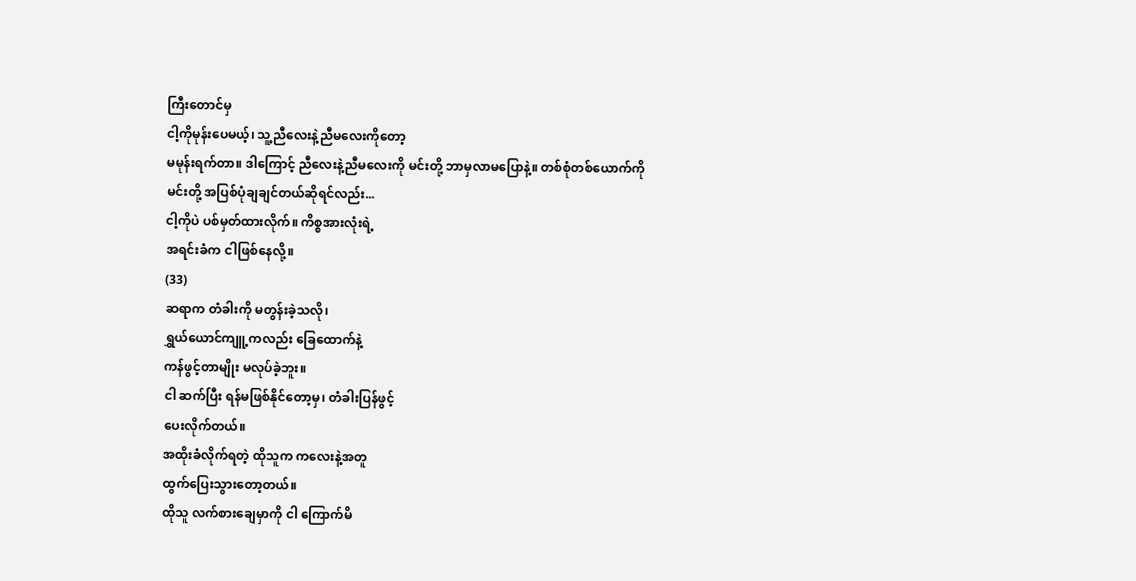ကြီးတောင်မှ
ငါ့ကိုမုန်းပေမယ့်၊ သူ့ညီလေးနဲ့ညီမလေးကိုတော့
မမုန်းရက်တာ။ ဒါကြောင့် ညီလေးနဲ့ညီမလေးကို မင်းတို့ ဘာမှလာမပြောနဲ့။ တစ်စုံတစ်ယောက်ကို
မင်းတို့ အပြစ်ပုံချချင်တယ်ဆိုရင်လည်း...
ငါ့ကိုပဲ ပစ်မှတ်ထားလိုက်။ ကိစ္စအားလုံးရဲ့
အရင်းခံက ငါဖြစ်နေလို့။
(33)
ဆရာက တံခါးကို မတွန်းခဲ့သလို၊
ရွှယ်ယောင်ကျူ့ကလည်း ခြေထောက်နဲ့
ကန်ဖွင့်တာမျိုး မလုပ်ခဲ့ဘူး။
ငါ ဆက်ပြီး ရန်မဖြစ်နိုင်တော့မှ၊ တံခါးပြန်ဖွင့်
ပေးလိုက်တယ်။
အထိုးခံလိုက်ရတဲ့ ထိုသူက ကလေးနဲ့အတူ
ထွက်ပြေးသွားတော့တယ်။
ထိုသူ လက်စားချေမှာကို ငါ ကြောက်မိ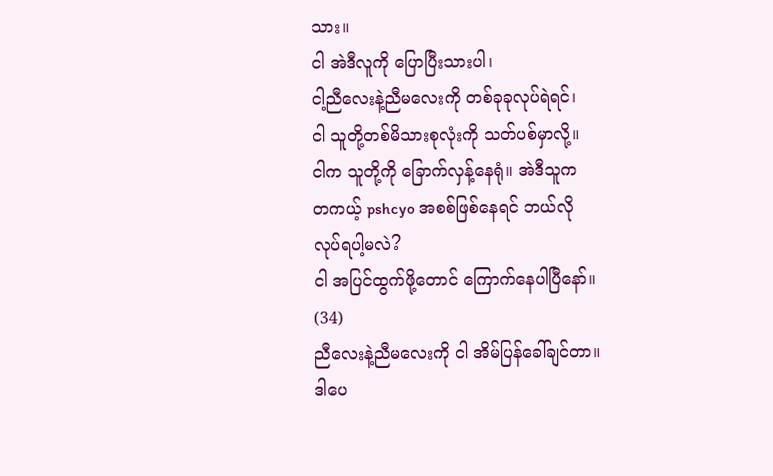သား။
ငါ အဲဒီလူကို ပြောပြီးသားပါ၊
ငါ့ညီလေးနဲ့ညီမလေးကို တစ်ခုခုလုပ်ရဲရင်၊
ငါ သူတို့တစ်မိသားစုလုံးကို သတ်ပစ်မှာလို့။
ငါက သူတို့ကို ခြောက်လှန့်နေရုံ။ အဲဒီသူက
တကယ့် pshcyo အစစ်ဖြစ်နေရင် ဘယ်လို
လုပ်ရပါ့မလဲ?
ငါ အပြင်ထွက်ဖို့တောင် ကြောက်နေပါပြီနော်။
(34)
ညီလေးနဲ့ညီမလေးကို ငါ အိမ်ပြန်ခေါ်ချင်တာ။
ဒါပေ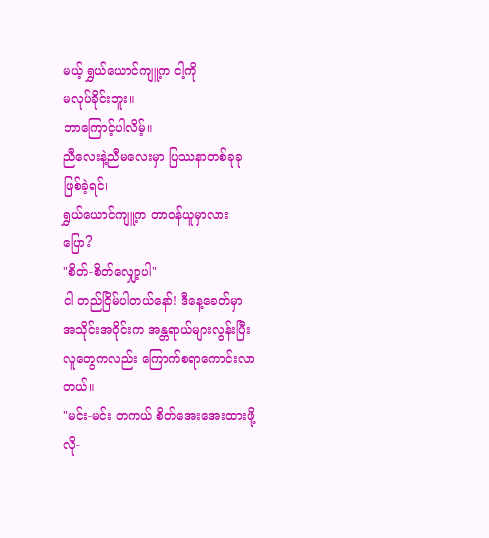မယ့် ရွှယ်ယောင်ကျူ့က ငါ့ကို
မလုပ်ခိုင်းဘူး။
ဘာကြောင့်ပါလိမ့်။
ညီလေးနဲ့ညီမလေးမှာ ပြဿနာတစ်ခုခုဖြစ်ခဲ့ရင်၊
ရွှယ်ယောင်ကျူ့က တာဝန်ယူမှာလား ပြော?
"စိတ်-စိတ်လျှော့ပါ"
ငါ တည်ငြိမ်ပါတယ်နော်! ဒီနေ့ခေတ်မှာ
အသိုင်းအဝိုင်းက အန္တရာယ်များလွန်းပြီး
လူတွေကလည်း ကြောက်စရာကောင်းလာတယ်။
"မင်း-မင်း တကယ် စိတ်အေးအေးထားဖို့
လို-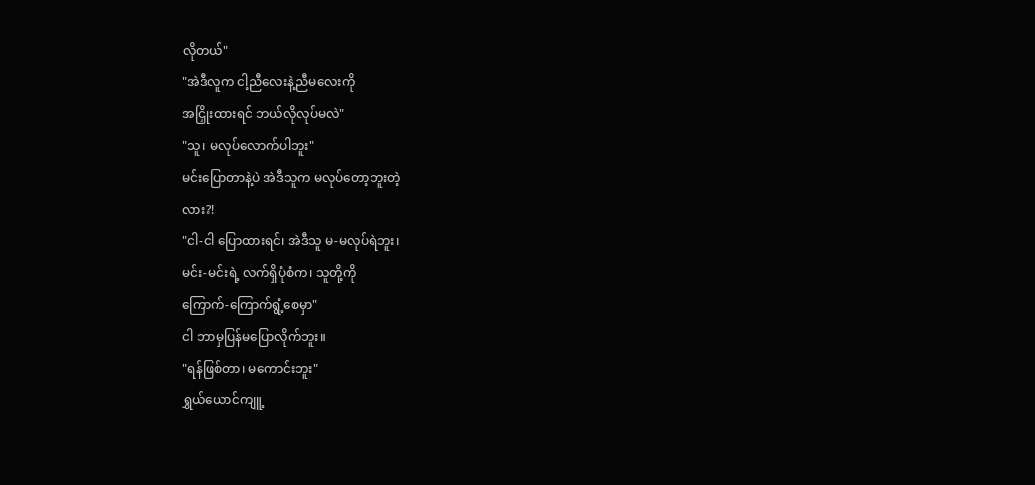လိုတယ်"
"အဲဒီလူက ငါ့ညီလေးနဲ့ညီမလေးကို
အငြှိုးထားရင် ဘယ်လိုလုပ်မလဲ"
"သူ၊ မလုပ်လောက်ပါဘူး"
မင်းပြောတာနဲ့ပဲ အဲဒီသူက မလုပ်တော့ဘူးတဲ့
လား?!
"ငါ-ငါ ပြောထားရင်၊ အဲဒီသူ မ-မလုပ်ရဲဘူး၊
မင်း-မင်းရဲ့ လက်ရှိပုံစံက၊ သူတို့ကို
ကြောက်-ကြောက်ရွံ့စေမှာ"
ငါ ဘာမှပြန်မပြောလိုက်ဘူး။
"ရန်ဖြစ်တာ၊ မကောင်းဘူး"
ရွှယ်ယောင်ကျူ့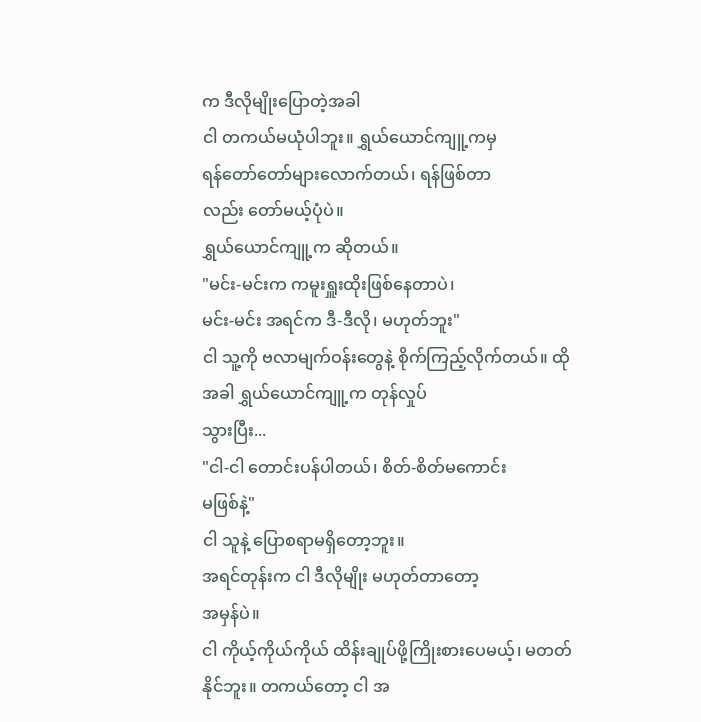က ဒီလိုမျိုးပြောတဲ့အခါ
ငါ တကယ်မယုံပါဘူး။ ရွှယ်ယောင်ကျူ့ကမှ
ရန်တော်တော်များလောက်တယ်၊ ရန်ဖြစ်တာ
လည်း တော်မယ့်ပုံပဲ။
ရွှယ်ယောင်ကျူ့က ဆိုတယ်။
"မင်း-မင်းက ကမူးရှူးထိုးဖြစ်နေတာပဲ၊
မင်း-မင်း အရင်က ဒီ-ဒီလို၊ မဟုတ်ဘူး"
ငါ သူ့ကို ဗလာမျက်ဝန်းတွေနဲ့ စိုက်ကြည့်လိုက်တယ်။ ထိုအခါ ရွှယ်ယောင်ကျူ့က တုန်လှုပ်
သွားပြီး...
"ငါ-ငါ တောင်းပန်ပါတယ်၊ စိတ်-စိတ်မကောင်း
မဖြစ်နဲ့"
ငါ သူနဲ့ ပြောစရာမရှိတော့ဘူး။
အရင်တုန်းက ငါ ဒီလိုမျိုး မဟုတ်တာတော့
အမှန်ပဲ။
ငါ ကိုယ့်ကိုယ်ကိုယ် ထိန်းချုပ်ဖို့ကြိုးစားပေမယ့်၊ မတတ်နိုင်ဘူး။ တကယ်တော့ ငါ အ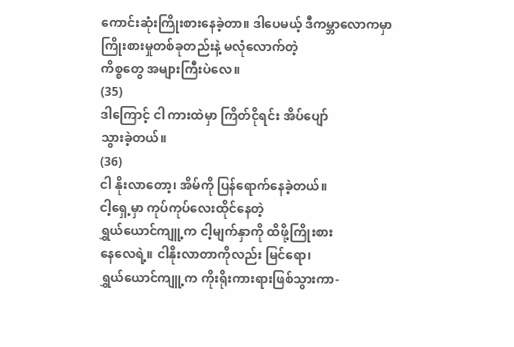ကောင်းဆုံးကြိုးစားနေခဲ့တာ။ ဒါပေမယ့် ဒီကမ္ဘာလောကမှာ ကြိုးစားမှုတစ်ခုတည်းနဲ့ မလုံလောက်တဲ့
ကိစ္စတွေ အများကြီးပဲလေ။
(35)
ဒါကြောင့် ငါ ကားထဲမှာ ကြိတ်ငိုရင်း အိပ်ပျော်
သွားခဲ့တယ်။
(36)
ငါ နိုးလာတော့၊ အိမ်ကို ပြန်ရောက်နေခဲ့တယ်။
ငါ့ရှေ့မှာ ကုပ်ကုပ်လေးထိုင်နေတဲ့
ရွှယ်ယောင်ကျူ့က ငါ့မျက်နှာကို ထိဖို့ကြိုးစား
နေလေရဲ့။ ငါနိုးလာတာကိုလည်း မြင်ရော၊
ရွှယ်ယောင်ကျူ့က ကိုးရိုးကားရားဖြစ်သွားကာ-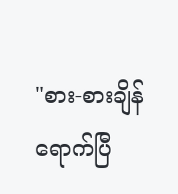"စား-စားချိန်ရောက်ပြီ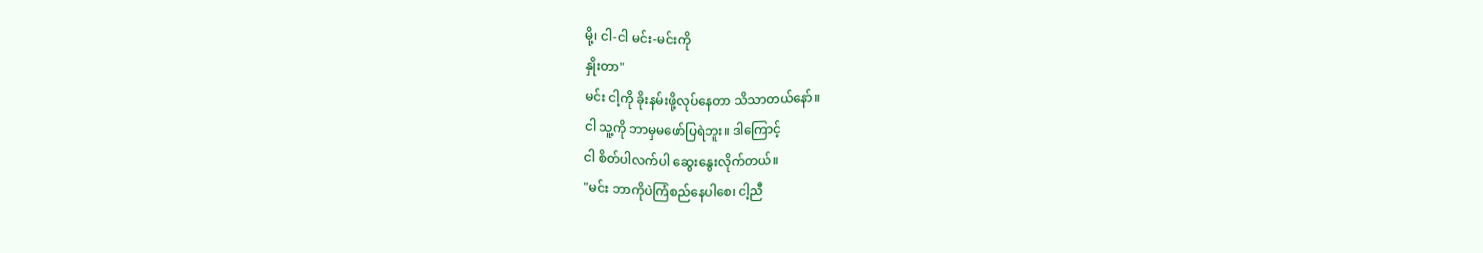မို့၊ ငါ-ငါ မင်း-မင်းကို
နှိုးတာ"
မင်း ငါ့ကို ခိုးနမ်းဖို့လုပ်နေတာ သိသာတယ်နော်။
ငါ သူ့ကို ဘာမှမဖော်ပြရဲဘူး။ ဒါကြောင့်
ငါ စိတ်ပါလက်ပါ ဆွေးနွေးလိုက်တယ်။
"မင်း ဘာကိုပဲကြံစည်နေပါစေ၊ ငါ့ညီ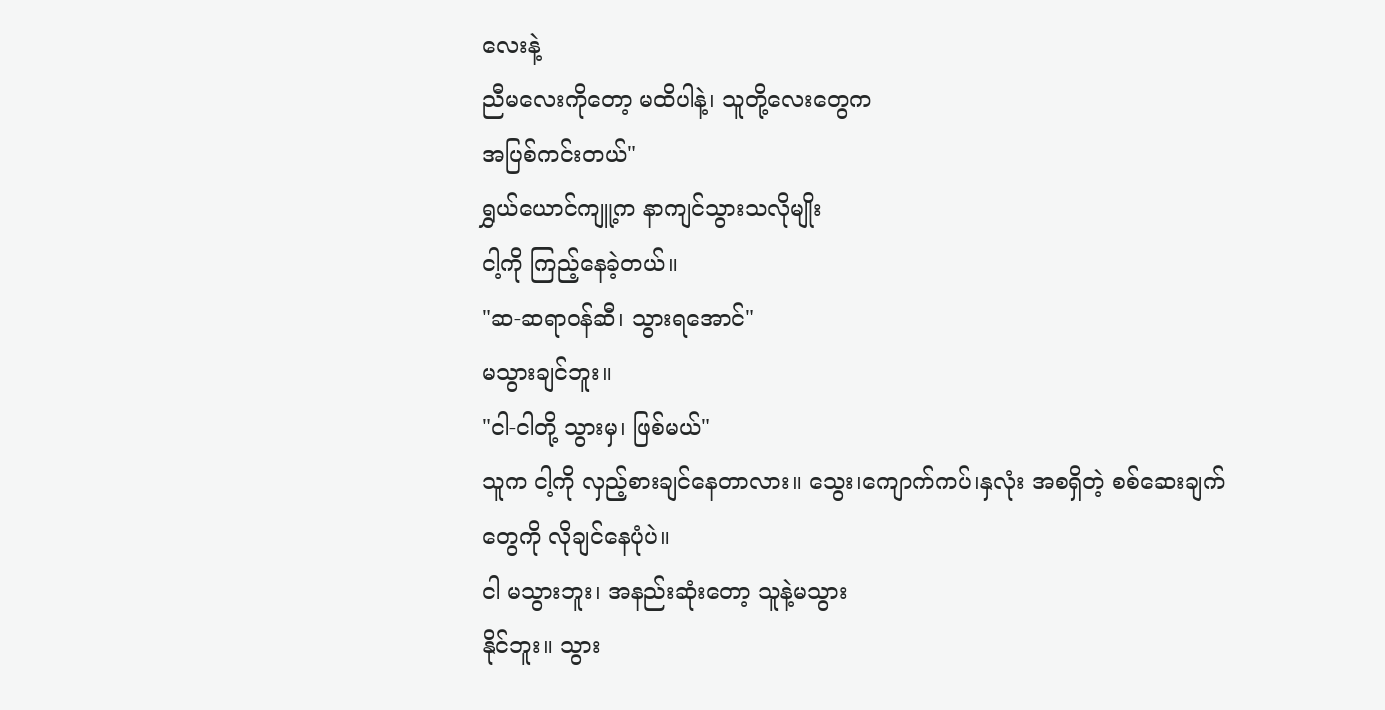လေးနဲ့
ညီမလေးကိုတော့ မထိပါနဲ့၊ သူတို့လေးတွေက
အပြစ်ကင်းတယ်"
ရွှယ်ယောင်ကျူ့က နာကျင်သွားသလိုမျိုး
ငါ့ကို ကြည့်နေခဲ့တယ်။
"ဆ-ဆရာဝန်ဆီ၊ သွားရအောင်"
မသွားချင်ဘူး။
"ငါ-ငါတို့ သွားမှ၊ ဖြစ်မယ်"
သူက ငါ့ကို လှည့်စားချင်နေတာလား။ သွေး၊ကျောက်ကပ်၊နှလုံး အစရှိတဲ့ စစ်ဆေးချက်
တွေကို လိုချင်နေပုံပဲ။
ငါ မသွားဘူး၊ အနည်းဆုံးတော့ သူနဲ့မသွား
နိုင်ဘူး။ သွား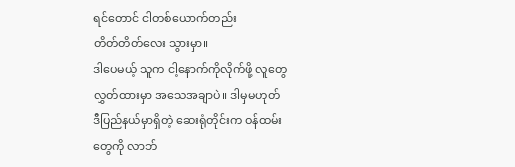ရင်တောင် ငါတစ်ယောက်တည်း
တိတ်တိတ်လေး သွားမှာ။
ဒါပေမယ့် သူက ငါ့နောက်ကိုလိုက်ဖို့ လူတွေ
လွှတ်ထားမှာ အသေအချာပဲ။ ဒါမှမဟုတ်
ဒီပြည်နယ်မှာရှိတဲ့ ဆေးရုံတိုင်းက ဝန်ထမ်း
တွေကို လာဘ်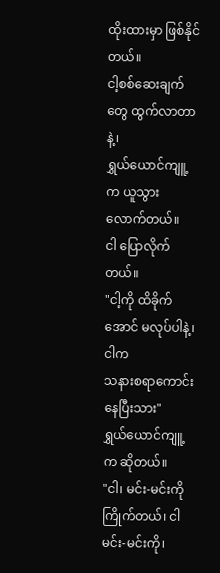ထိုးထားမှာ ဖြစ်နိုင်တယ်။
ငါ့စစ်ဆေးချက်တွေ ထွက်လာတာနဲ့၊
ရွှယ်ယောင်ကျူ့က ယူသွားလောက်တယ်။
ငါ ပြောလိုက်တယ်။
"ငါ့ကို ထိခိုက်အောင် မလုပ်ပါနဲ့၊ ငါက
သနားစရာကောင်းနေပြီးသား"
ရွှယ်ယောင်ကျူ့က ဆိုတယ်။
"ငါ၊ မင်း-မင်းကို ကြိုက်တယ်၊ ငါ မင်း-မင်းကို၊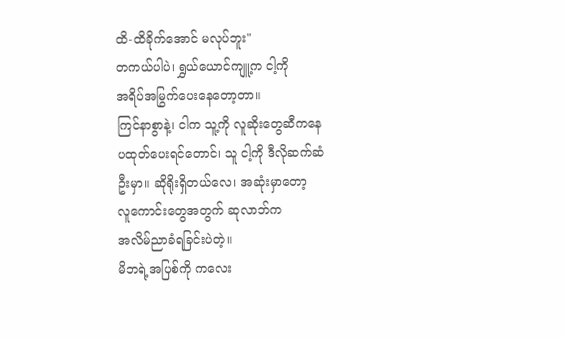ထိ-ထိခိုက်အောင် မလုပ်ဘူး"
တကယ်ပါပဲ၊ ရွှယ်ယောင်ကျူ့က ငါ့ကို
အရိပ်အမြွက်ပေးနေတော့တာ။
ကြင်နာစွာနဲ့၊ ငါက သူ့ကို လူဆိုးတွေဆီကနေ
ပထုတ်ပေးရင်တောင်၊ သူ ငါ့ကို ဒီလိုဆက်ဆံ
ဦးမှာ။ ဆိုရိုးရှိတယ်လေ၊ အဆုံးမှာတော့
လူကောင်းတွေအတွက် ဆုလာဘ်က
အလိမ်ညာခံရခြင်းပဲတဲ့။
မိဘရဲ့အပြစ်ကို ကလေး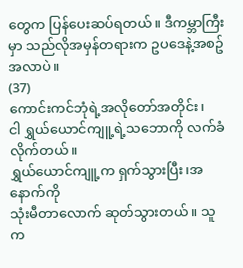တွေက ပြန်ပေးဆပ်ရတယ်။ ဒီကမ္ဘာကြီးမှာ သည်လိုအမှန်တရားက ဥပဒေနဲ့အစဥ်အလာပဲ။
(37)
ကောင်းကင်ဘုံရဲ့အလိုတော်အတိုင်း၊
ငါ ရွှယ်ယောင်ကျူ့ရဲ့သဘောကို လက်ခံ
လိုက်တယ်။
ရွှယ်ယောင်ကျူ့က ရှက်သွားပြီး၊အနောက်ကို
သုံးမီတာလောက် ဆုတ်သွားတယ်။ သူက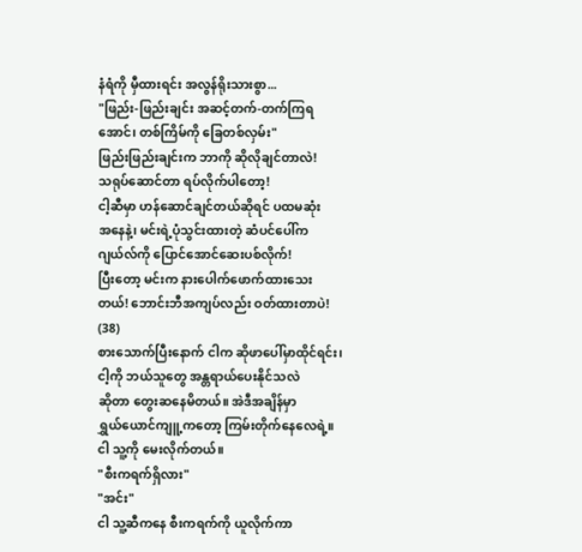နံရံကို မှီထားရင်း အလွန်ရိုးသားစွာ...
"ဖြည်း-ဖြည်းချင်း အဆင့်တက်-တက်ကြရ
အောင်၊ တစ်ကြိမ်ကို ခြေတစ်လှမ်း"
ဖြည်းဖြည်းချင်းက ဘာကို ဆိုလိုချင်တာလဲ!
သရုပ်ဆောင်တာ ရပ်လိုက်ပါတော့!
ငါ့ဆီမှာ ဟန်ဆောင်ချင်တယ်ဆိုရင် ပထမဆုံး
အနေနဲ့၊ မင်းရဲ့ပုံသွင်းထားတဲ့ ဆံပင်ပေါ်က
ဂျယ်လ်ကို ပြောင်အောင်ဆေးပစ်လိုက်!
ပြီးတော့ မင်းက နားပေါက်ဖောက်ထားသေး
တယ်! ဘောင်းဘီအကျပ်လည်း ဝတ်ထားတာပဲ!
(38)
စားသောက်ပြီးနောက် ငါက ဆိုဖာပေါ်မှာထိုင်ရင်း၊
ငါ့ကို ဘယ်သူတွေ အန္တရာယ်ပေးနိုင်သလဲ
ဆိုတာ တွေးဆနေမိတယ်။ အဲဒီအချိန်မှာ
ရွှယ်ယောင်ကျူ့ကတော့ ကြမ်းတိုက်နေလေရဲ့။
ငါ သူ့ကို မေးလိုက်တယ်။
"စီးကရက်ရှိလား"
"အင်း"
ငါ သူ့ဆီကနေ စီးကရက်ကို ယူလိုက်ကာ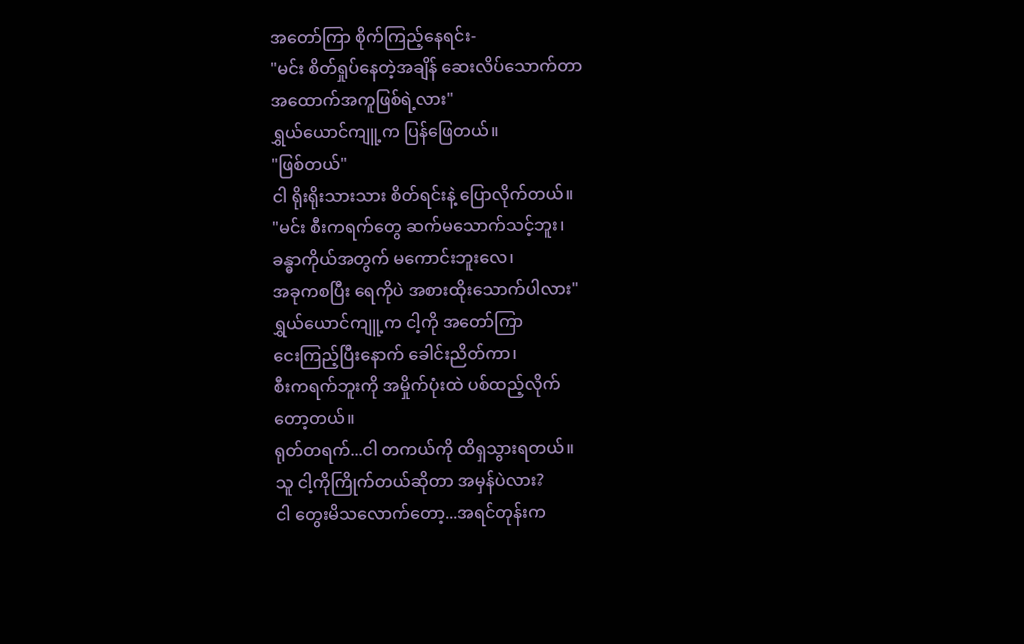အတော်ကြာ စိုက်ကြည့်နေရင်း-
"မင်း စိတ်ရှုပ်နေတဲ့အချိန် ဆေးလိပ်သောက်တာ
အထောက်အကူဖြစ်ရဲ့လား"
ရွှယ်ယောင်ကျူ့က ပြန်ဖြေတယ်။
"ဖြစ်တယ်"
ငါ ရိုးရိုးသားသား စိတ်ရင်းနဲ့ ပြောလိုက်တယ်။
"မင်း စီးကရက်တွေ ဆက်မသောက်သင့်ဘူး၊
ခန္ဓာကိုယ်အတွက် မကောင်းဘူးလေ၊
အခုကစပြီး ရေကိုပဲ အစားထိုးသောက်ပါလား"
ရွှယ်ယောင်ကျူ့က ငါ့ကို အတော်ကြာ
ငေးကြည့်ပြီးနောက် ခေါင်းညိတ်ကာ၊
စီးကရက်ဘူးကို အမှိုက်ပုံးထဲ ပစ်ထည့်လိုက်
တော့တယ်။
ရုတ်တရက်...ငါ တကယ်ကို ထိရှသွားရတယ်။
သူ ငါ့ကိုကြိုက်တယ်ဆိုတာ အမှန်ပဲလား?
ငါ တွေးမိသလောက်တော့...အရင်တုန်းက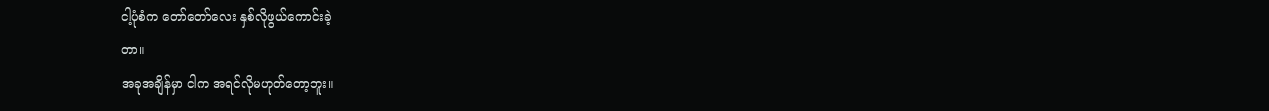ငါ့ပုံစံက တော်တော်လေး နှစ်လိုဖွယ်ကောင်းခဲ့
တာ။
အခုအချိန်မှာ ငါက အရင်လိုမဟုတ်တော့ဘူး။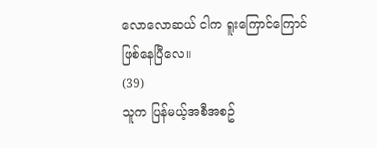လောလောဆယ် ငါက ရူးကြောင်ကြောင်
ဖြစ်နေပြီလေ။
(39)
သူက ပြန်မယ့်အစီအစဥ်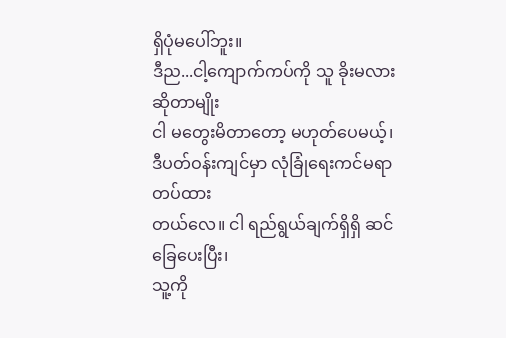ရှိပုံမပေါ်ဘူး။
ဒီည...ငါ့ကျောက်ကပ်ကို သူ ခိုးမလားဆိုတာမျိုး
ငါ မတွေးမိတာတော့ မဟုတ်ပေမယ့်၊
ဒီပတ်ဝန်းကျင်မှာ လုံခြုံရေးကင်မရာတပ်ထား
တယ်လေ။ ငါ ရည်ရွယ်ချက်ရှိရှိ ဆင်ခြေပေးပြီး၊
သူ့ကို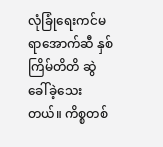လုံခြုံရေးကင်မရာအောက်ဆီ နှစ်ကြိမ်တိတိ ဆွဲခေါ်ခဲ့သေးတယ်။ ကိစ္စတစ်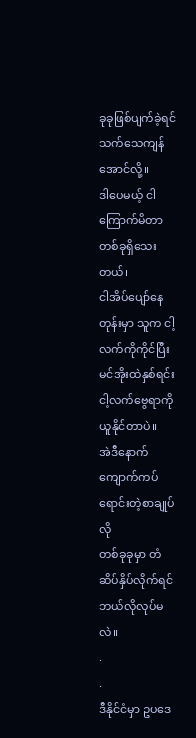ခုခုဖြစ်ပျက်ခဲ့ရင် သက်သေကျန်အောင်လို့။
ဒါပေမယ့် ငါ ကြောက်မိတာတစ်ခုရှိသေးတယ်၊
ငါအိပ်ပျော်နေတုန်းမှာ သူက ငါ့လက်ကိုကိုင်ပြီး
မင်အိုးထဲနှစ်ရင်း ငါ့လက်ဗွေရာကို ယူနိုင်တာပဲ။
အဲဒီနောက် ကျောက်ကပ်ရောင်းတဲ့စာချုပ်လို
တစ်ခုခုမှာ တံဆိပ်နှိပ်လိုက်ရင် ဘယ်လိုလုပ်မလဲ။
.
.
ဒီနိုင်ငံမှာ ဥပဒေ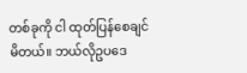တစ်ခုကို ငါ ထုတ်ပြန်စေချင်
မိတယ်။ ဘယ်လိုဥပဒေ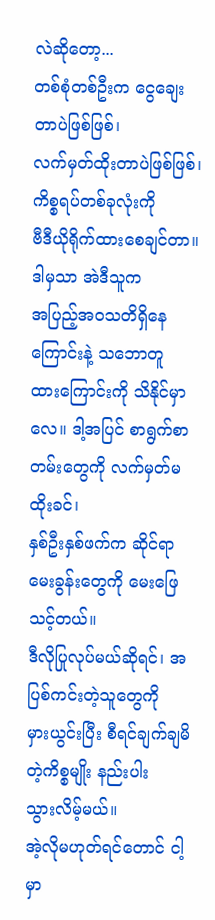လဲဆိုတော့...
တစ်စုံတစ်ဦးက ငွေချေးတာပဲဖြစ်ဖြစ်၊
လက်မှတ်ထိုးတာပဲဖြစ်ဖြစ်၊ ကိစ္စရပ်တစ်ခုလုံးကို
ဗီဒီယိုရိုက်ထားစေချင်တာ။ ဒါမှသာ အဲဒီသူက
အပြည့်အဝသတိရှိနေကြောင်းနဲ့ သဘောတူ
ထားကြောင်းကို သိနိုင်မှာလေ။ ဒါ့အပြင် စာရွက်စာတမ်းတွေကို လက်မှတ်မထိုးခင်၊
နှစ်ဦးနှစ်ဖက်က ဆိုင်ရာမေးခွန်းတွေကို မေးဖြေ
သင့်တယ်။
ဒီလိုပြုလုပ်မယ်ဆိုရင်၊ အပြစ်ကင်းတဲ့သူတွေကို
မှားယွင်းပြီး စီရင်ချက်ချမိတဲ့ကိစ္စမျိုး နည်းပါး
သွားလိမ့်မယ်။
အဲ့လိုမဟုတ်ရင်တောင် ငါ့မှာ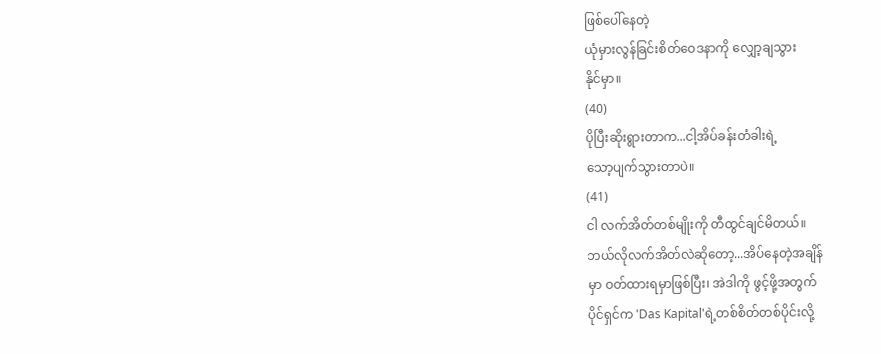ဖြစ်ပေါ်နေတဲ့
ယုံမှားလွန်ခြင်းစိတ်ဝေဒနာကို လျှော့ချသွား
နိုင်မှာ။
(40)
ပိုပြီးဆိုးရွားတာက...ငါ့အိပ်ခန်းတံခါးရဲ့
သော့ပျက်သွားတာပဲ။
(41)
ငါ လက်အိတ်တစ်မျိုးကို တီထွင်ချင်မိတယ်။
ဘယ်လိုလက်အိတ်လဲဆိုတော့...အိပ်နေတဲ့အချိန်
မှာ ဝတ်ထားရမှာဖြစ်ပြီး၊ အဲဒါကို ဖွင့်ဖို့အတွက်
ပိုင်ရှင်က 'Das Kapital'ရဲ့တစ်စိတ်တစ်ပိုင်းလို့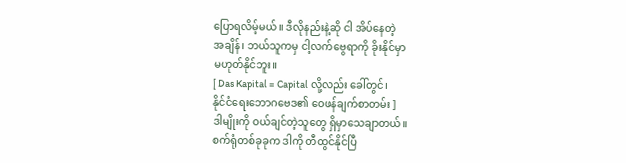ပြောရလိမ့်မယ်။ ဒီလိုနည်းနဲ့ဆို ငါ အိပ်နေတဲ့
အချိန်၊ ဘယ်သူကမှ ငါ့လက်ဗွေရာကို ခိုးနိုင်မှာ
မဟုတ်နိုင်ဘူး။
[ Das Kapital = Capital လို့လည်း ခေါ်တွင်၊
နိုင်ငံရေးဘောဂဗေဒ၏ ဝေဖန်ချက်စာတမ်း ]
ဒါမျိုးကို ဝယ်ချင်တဲ့သူတွေ ရှိမှာသေချာတယ်။
စက်ရုံတစ်ခုခုက ဒါကို တီထွင်နိုင်ပြီ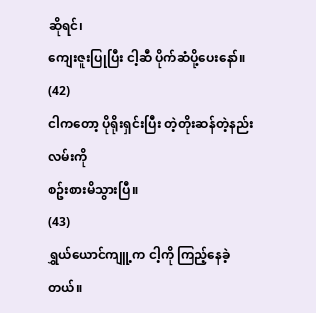ဆိုရင်၊
ကျေးဇူးပြုပြီး ငါ့ဆီ ပိုက်ဆံပို့ပေးနော်။
(42)
ငါကတော့ ပိုရိုးရှင်းပြီး တဲ့တိုးဆန်တဲ့နည်းလမ်းကို
စဥ်းစားမိသွားပြီ။
(43)
ရွှယ်ယောင်ကျူ့က ငါ့ကို ကြည့်နေခဲ့တယ်။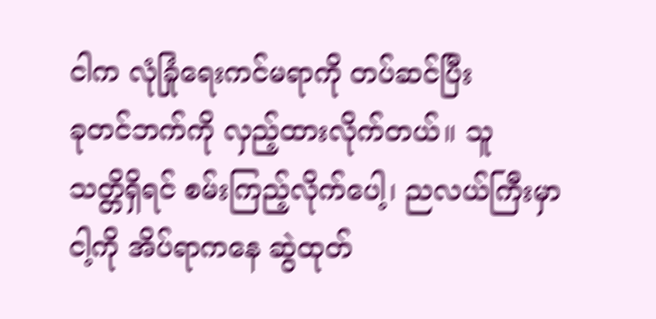ငါက လုံခြုံရေးကင်မရာကို တပ်ဆင်ပြီး
ခုတင်ဘက်ကို လှည့်ထားလိုက်တယ်။ သူ
သတ္တိရှိရင် စမ်းကြည့်လိုက်ပေါ့၊ ညလယ်ကြီးမှာ
ငါ့ကို အိပ်ရာကနေ ဆွဲထုတ်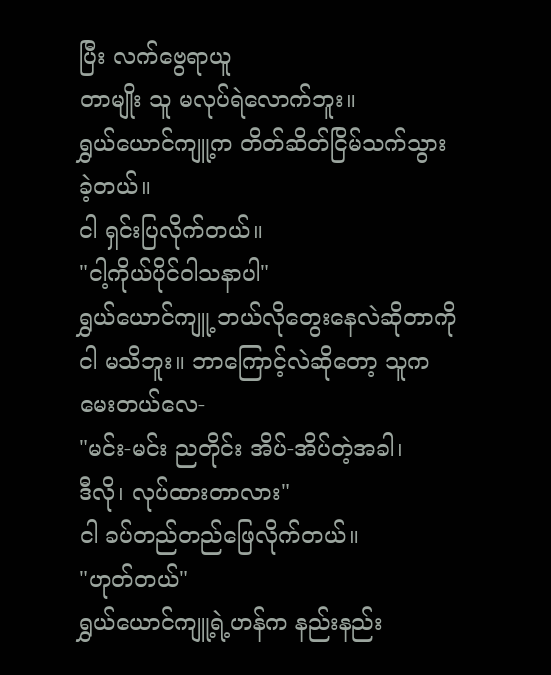ပြီး လက်ဗွေရာယူ
တာမျိုး သူ မလုပ်ရဲလောက်ဘူး။
ရွှယ်ယောင်ကျူ့က တိတ်ဆိတ်ငြိမ်သက်သွား
ခဲ့တယ်။
ငါ ရှင်းပြလိုက်တယ်။
"ငါ့ကိုယ်ပိုင်ဝါသနာပါ"
ရွှယ်ယောင်ကျူ့ ဘယ်လိုတွေးနေလဲဆိုတာကို
ငါ မသိဘူး။ ဘာကြောင့်လဲဆိုတော့ သူက
မေးတယ်လေ-
"မင်း-မင်း ညတိုင်း အိပ်-အိပ်တဲ့အခါ၊
ဒီလို၊ လုပ်ထားတာလား"
ငါ ခပ်တည်တည်ဖြေလိုက်တယ်။
"ဟုတ်တယ်"
ရွှယ်ယောင်ကျူ့ရဲ့ဟန်က နည်းနည်း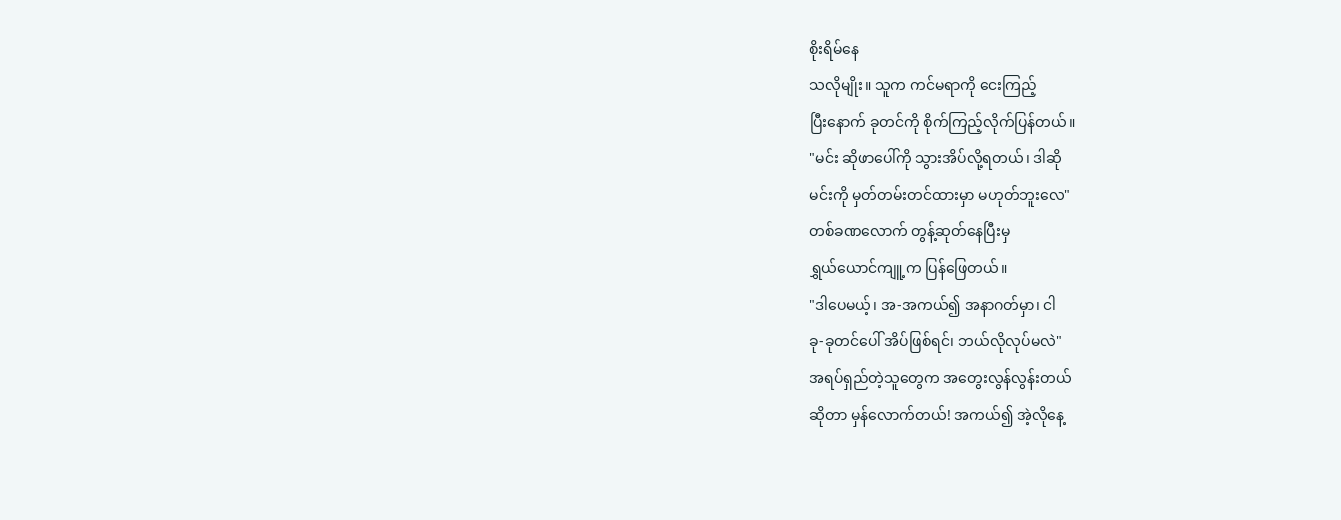စိုးရိမ်နေ
သလိုမျိုး။ သူက ကင်မရာကို ငေးကြည့်
ပြီးနောက် ခုတင်ကို စိုက်ကြည့်လိုက်ပြန်တယ်။
"မင်း ဆိုဖာပေါ်ကို သွားအိပ်လို့ရတယ်၊ ဒါဆို
မင်းကို မှတ်တမ်းတင်ထားမှာ မဟုတ်ဘူးလေ"
တစ်ခဏလောက် တွန့်ဆုတ်နေပြီးမှ
ရွှယ်ယောင်ကျူ့က ပြန်ဖြေတယ်။
"ဒါပေမယ့်၊ အ-အကယ်၍ အနာဂတ်မှာ၊ ငါ
ခု-ခုတင်ပေါ် အိပ်ဖြစ်ရင်၊ ဘယ်လိုလုပ်မလဲ"
အရပ်ရှည်တဲ့သူတွေက အတွေးလွန်လွန်းတယ်
ဆိုတာ မှန်လောက်တယ်! အကယ်၍ အဲ့လိုနေ့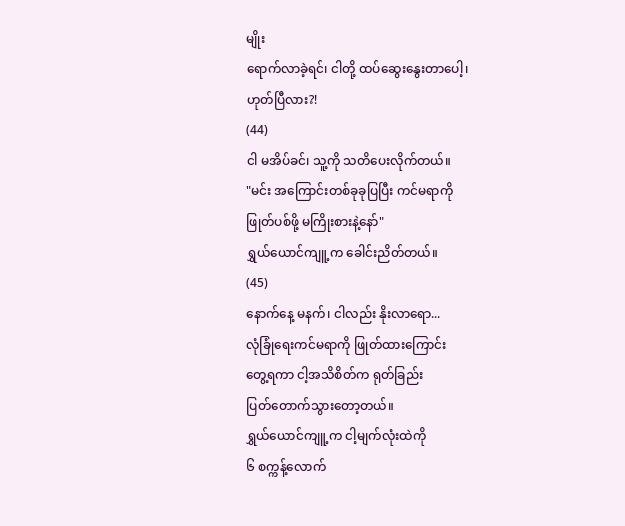မျိုး
ရောက်လာခဲ့ရင်၊ ငါတို့ ထပ်ဆွေးနွေးတာပေါ့၊
ဟုတ်ပြီလား?!
(44)
ငါ မအိပ်ခင်၊ သူ့ကို သတိပေးလိုက်တယ်။
"မင်း အကြောင်းတစ်ခုခုပြပြီး ကင်မရာကို
ဖြုတ်ပစ်ဖို့ မကြိုးစားနဲ့နော်"
ရွှယ်ယောင်ကျူ့က ခေါင်းညိတ်တယ်။
(45)
နောက်နေ့ မနက်၊ ငါလည်း နိုးလာရော...
လုံခြုံရေးကင်မရာကို ဖြုတ်ထားကြောင်း
တွေ့ရကာ ငါ့အသိစိတ်က ရုတ်ခြည်း
ပြတ်တောက်သွားတော့တယ်။
ရွှယ်ယောင်ကျူ့က ငါ့မျက်လုံးထဲကို
၆ စက္ကန့်လောက်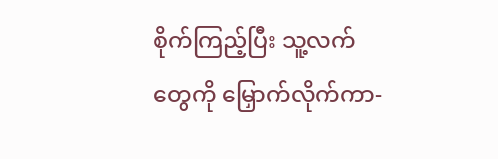စိုက်ကြည့်ပြီး သူ့လက်တွေကို မြှောက်လိုက်ကာ-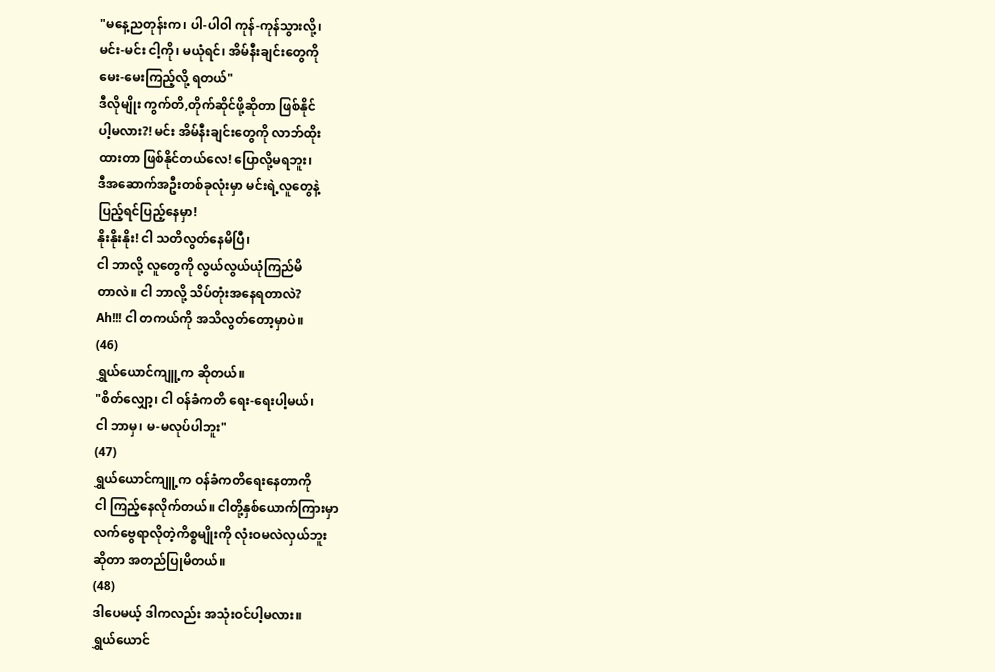"မနေ့ညတုန်းက၊ ပါ-ပါဝါ ကုန်-ကုန်သွားလို့၊
မင်း-မင်း ငါ့ကို၊ မယုံရင်၊ အိမ်နီးချင်းတွေကို
မေး-မေးကြည့်လို့ ရတယ်"
ဒီလိုမျိုး ကွက်တိ,တိုက်ဆိုင်ဖို့ဆိုတာ ဖြစ်နိုင်
ပါ့မလား?! မင်း အိမ်နီးချင်းတွေကို လာဘ်ထိုး
ထားတာ ဖြစ်နိုင်တယ်လေ! ပြောလို့မရဘူး၊
ဒီအဆောက်အဦးတစ်ခုလုံးမှာ မင်းရဲ့လူတွေနဲ့
ပြည့်ရင်ပြည့်နေမှာ!
နိုးနိုးနိုး! ငါ သတိလွတ်နေမိပြီ၊
ငါ ဘာလို့ လူတွေကို လွယ်လွယ်ယုံကြည်မိ
တာလဲ။ ငါ ဘာလို့ သိပ်တုံးအနေရတာလဲ?
Ah!!! ငါ တကယ်ကို အသိလွတ်တော့မှာပဲ။
(46)
ရွှယ်ယောင်ကျူ့က ဆိုတယ်။
"စိတ်လျှော့၊ ငါ ဝန်ခံကတိ ရေး-ရေးပါ့မယ်၊
ငါ ဘာမှ၊ မ-မလုပ်ပါဘူး"
(47)
ရွှယ်ယောင်ကျူ့က ဝန်ခံကတိရေးနေတာကို
ငါ ကြည့်နေလိုက်တယ်။ ငါတို့နှစ်ယောက်ကြားမှာ
လက်ဗွေရာလိုတဲ့ကိစ္စမျိုးကို လုံးဝမလဲလှယ်ဘူး
ဆိုတာ အတည်ပြုမိတယ်။
(48)
ဒါပေမယ့် ဒါကလည်း အသုံးဝင်ပါ့မလား။
ရွှယ်ယောင်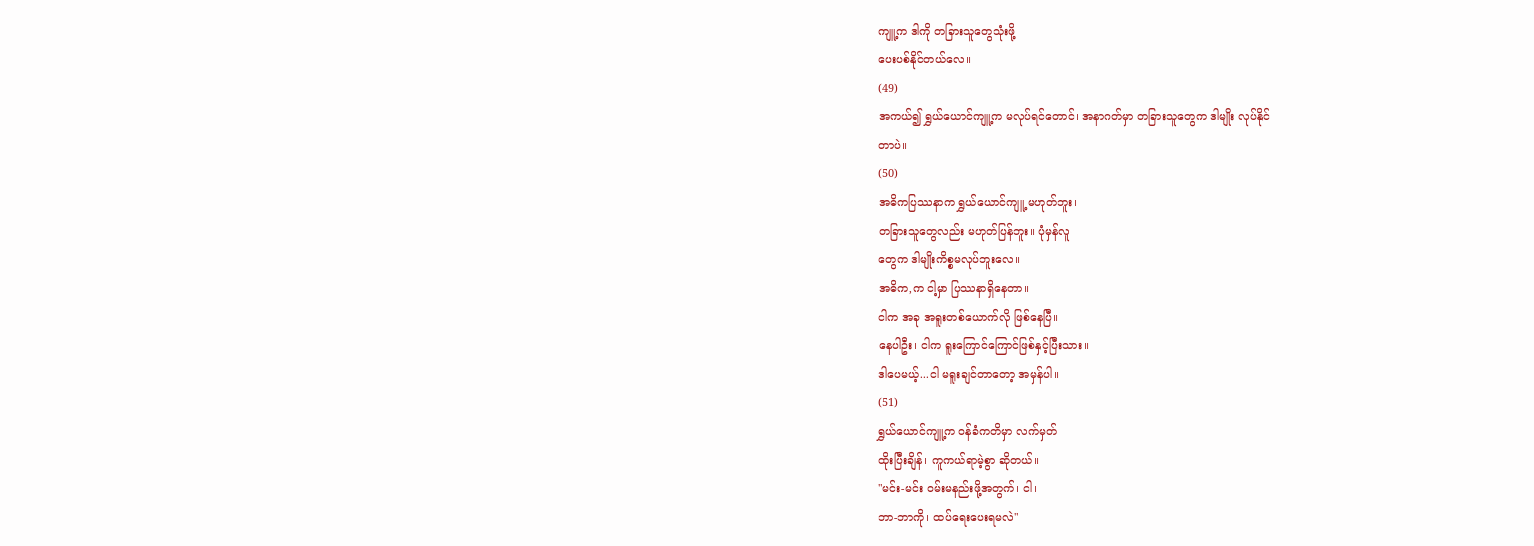ကျူ့က ဒါကို တခြားသူတွေသုံးဖို့
ပေးပစ်နိုင်တယ်လေ။
(49)
အကယ်၍ ရွှယ်ယောင်ကျူ့က မလုပ်ရင်တောင်၊ အနာဂတ်မှာ တခြားသူတွေက ဒါမျိုး လုပ်နိုင်
တာပဲ။
(50)
အဓိကပြဿနာက ရွှယ်ယောင်ကျူ့ မဟုတ်ဘူး၊
တခြားသူတွေလည်း မဟုတ်ပြန်ဘူး။ ပုံမှန်လူ
တွေက ဒါမျိုးကိစ္စမလုပ်ဘူးလေ။
အဓိက,က ငါ့မှာ ပြဿနာရှိနေတာ။
ငါက အခု အရူးတစ်ယောက်လို ဖြစ်နေပြီ။
နေပါဦး၊ ငါက ရူးကြောင်ကြောင်ဖြစ်နှင့်ပြီးသား။
ဒါပေမယ့်...ငါ မရူးချင်တာတော့ အမှန်ပါ။
(51)
ရွှယ်ယောင်ကျူ့က ဝန်ခံကတိမှာ လက်မှတ်
ထိုးပြီးချိန်၊ ကူကယ်ရာမဲ့စွာ ဆိုတယ်။
"မင်း-မင်း ဝမ်းမနည်းဖို့အတွက်၊ ငါ၊
ဘာ-ဘာကို၊ ထပ်ရေးပေးရမလဲ"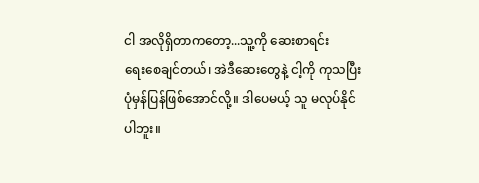ငါ အလိုရှိတာကတော့...သူ့ကို ဆေးစာရင်း
ရေးစေချင်တယ်၊ အဲဒီဆေးတွေနဲ့ ငါ့ကို ကုသပြီး
ပုံမှန်ပြန်ဖြစ်အောင်လို့။ ဒါပေမယ့် သူ မလုပ်နိုင်
ပါဘူး။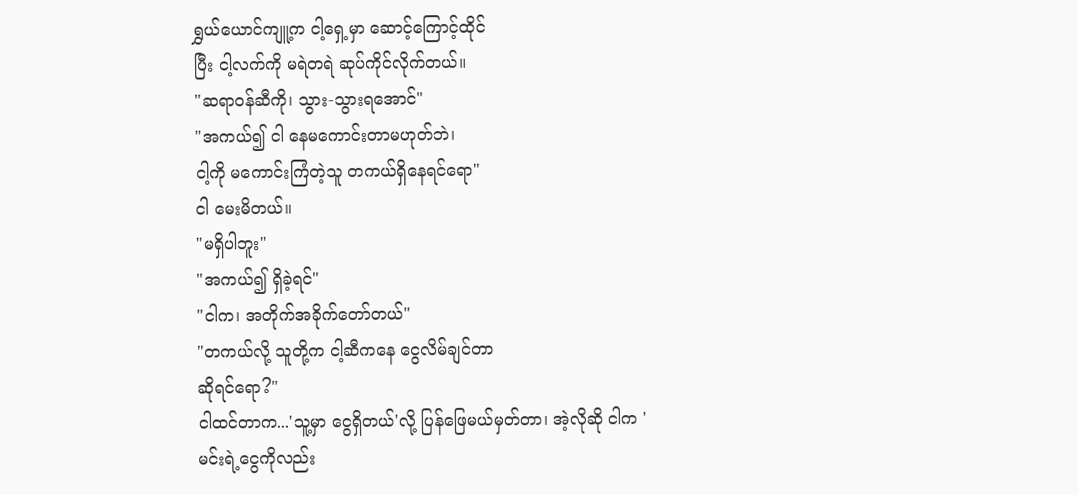ရွှယ်ယောင်ကျူ့က ငါ့ရှေ့မှာ ဆောင့်ကြောင့်ထိုင်
ပြီး ငါ့လက်ကို မရဲတရဲ ဆုပ်ကိုင်လိုက်တယ်။
"ဆရာဝန်ဆီကို၊ သွား-သွားရအောင်"
"အကယ်၍ ငါ နေမကောင်းတာမဟုတ်ဘဲ၊
ငါ့ကို မကောင်းကြံတဲ့သူ တကယ်ရှိနေရင်ရော"
ငါ မေးမိတယ်။
"မရှိပါဘူး"
"အကယ်၍ ရှိခဲ့ရင်"
"ငါက၊ အတိုက်အခိုက်တော်တယ်"
"တကယ်လို့ သူတို့က ငါ့ဆီကနေ ငွေလိမ်ချင်တာ
ဆိုရင်ရော?"
ငါထင်တာက...'သူ့မှာ ငွေရှိတယ်'လို့ ပြန်ဖြေမယ်မှတ်တာ၊ အဲ့လိုဆို ငါက 'မင်းရဲ့ငွေကိုလည်း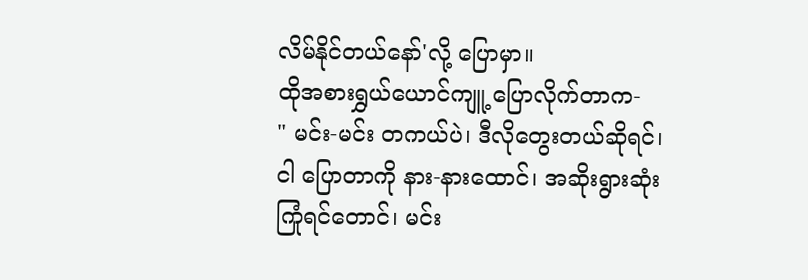လိမ်နိုင်တယ်နော်'လို့ ပြောမှာ။
ထိုအစားရွှယ်ယောင်ကျူ့ ပြောလိုက်တာက-
" မင်း-မင်း တကယ်ပဲ၊ ဒီလိုတွေးတယ်ဆိုရင်၊
ငါ ပြောတာကို နား-နားထောင်၊ အဆိုးရွားဆုံး
ကြုံရင်တောင်၊ မင်း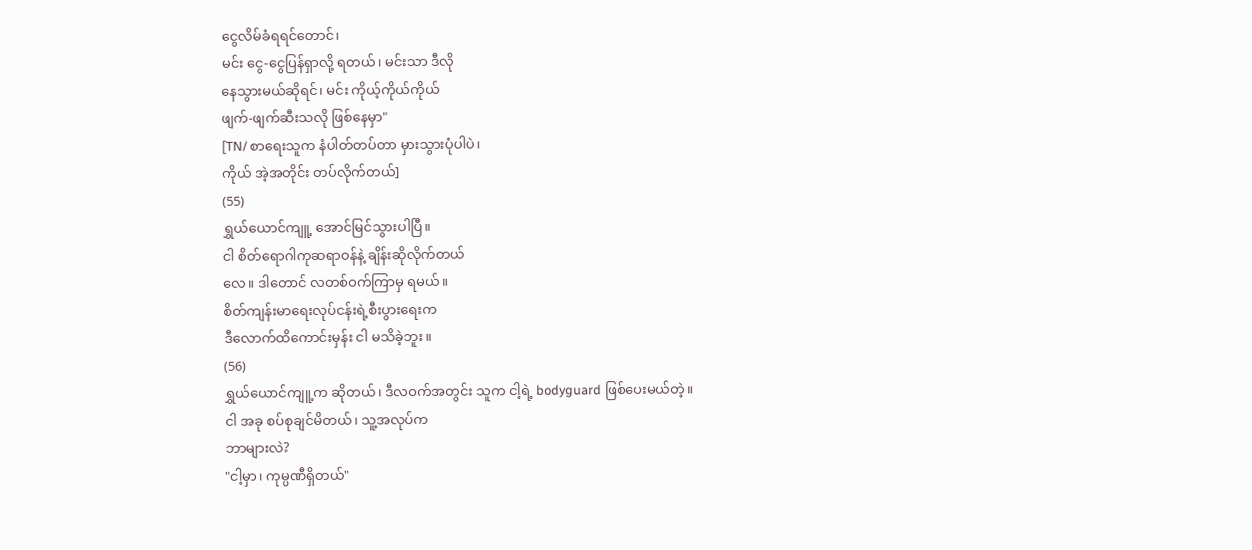ငွေလိမ်ခံရရင်တောင်၊
မင်း ငွေ-ငွေပြန်ရှာလို့ ရတယ်၊ မင်းသာ ဒီလို
နေသွားမယ်ဆိုရင်၊ မင်း ကိုယ့်ကိုယ်ကိုယ်
ဖျက်-ဖျက်ဆီးသလို ဖြစ်နေမှာ"
[TN/ စာရေးသူက နံပါတ်တပ်တာ မှားသွားပုံပါပဲ၊
ကိုယ် အဲ့အတိုင်း တပ်လိုက်တယ်]
(55)
ရွှယ်ယောင်ကျူ့ အောင်မြင်သွားပါပြီ။
ငါ စိတ်ရောဂါကုဆရာဝန်နဲ့ ချိန်းဆိုလိုက်တယ်
လေ။ ဒါတောင် လတစ်ဝက်ကြာမှ ရမယ်။
စိတ်ကျန်းမာရေးလုပ်ငန်းရဲ့စီးပွားရေးက
ဒီလောက်ထိကောင်းမှန်း ငါ မသိခဲ့ဘူး။
(56)
ရွှယ်ယောင်ကျူ့က ဆိုတယ်၊ ဒီလဝက်အတွင်း သူက ငါ့ရဲ့ bodyguard ဖြစ်ပေးမယ်တဲ့။
ငါ အခု စပ်စုချင်မိတယ်၊ သူ့အလုပ်က
ဘာများလဲ?
"ငါ့မှာ၊ ကုမ္ပဏီရှိတယ်"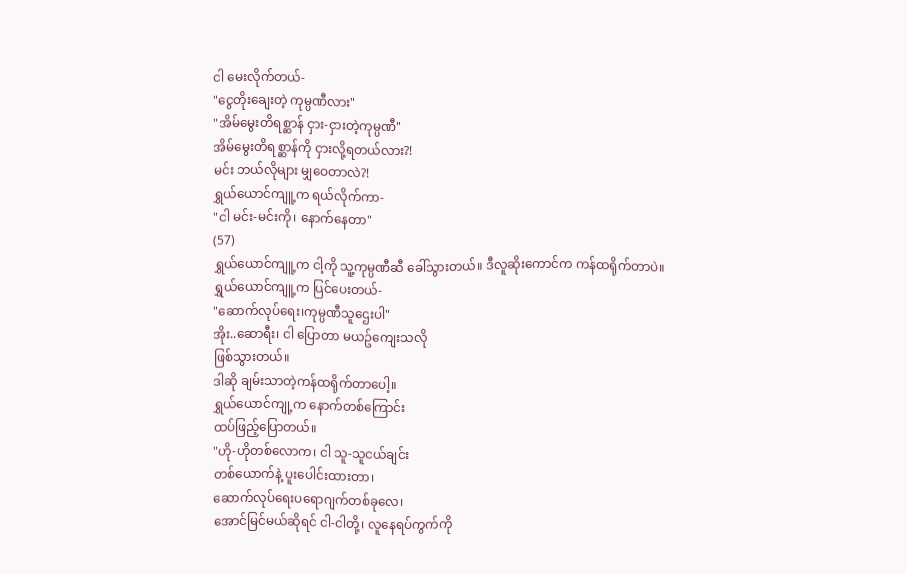ငါ မေးလိုက်တယ်-
"ငွေတိုးချေးတဲ့ ကုမ္ပဏီလား"
"အိမ်မွေးတိရစ္ဆာန် ငှား-ငှားတဲ့ကုမ္ပဏီ"
အိမ်မွေးတိရစ္ဆာန်ကို ငှားလို့ရတယ်လား?!
မင်း ဘယ်လိုများ မျှဝေတာလဲ?!
ရွှယ်ယောင်ကျူ့က ရယ်လိုက်ကာ-
"ငါ မင်း-မင်းကို၊ နောက်နေတာ"
(57)
ရွှယ်ယောင်ကျူ့က ငါ့ကို သူ့ကုမ္ပဏီဆီ ခေါ်သွားတယ်။ ဒီလူဆိုးကောင်က ကန်ထရိုက်တာပဲ။
ရွှယ်ယောင်ကျူ့က ပြင်ပေးတယ်-
"ဆောက်လုပ်ရေး၊ကုမ္ပဏီသူဌေးပါ"
အိုး..ဆောရီး၊ ငါ ပြောတာ မယဥ်ကျေးသလို
ဖြစ်သွားတယ်။
ဒါဆို ချမ်းသာတဲ့ကန်ထရိုက်တာပေါ့။
ရွှယ်ယောင်ကျု့က နောက်တစ်ကြောင်း
ထပ်ဖြည့်ပြောတယ်။
"ဟို-ဟိုတစ်လောက၊ ငါ သူ-သူငယ်ချင်း
တစ်ယောက်နဲ့ ပူးပေါင်းထားတာ၊
ဆောက်လုပ်ရေးပရောဂျက်တစ်ခုလေ၊
အောင်မြင်မယ်ဆိုရင် ငါ-ငါတို့၊ လူနေရပ်ကွက်ကို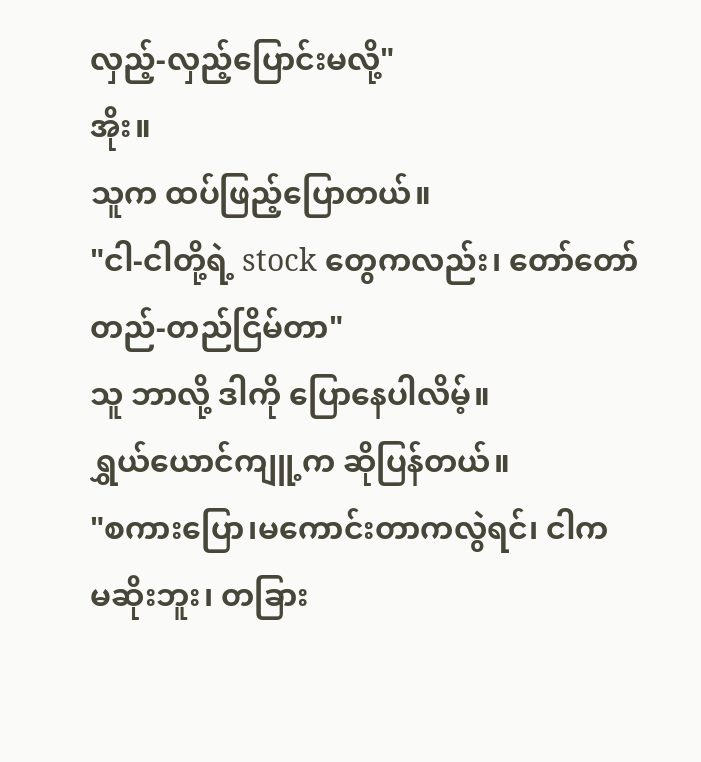လှည့်-လှည့်ပြောင်းမလို့"
အိုး။
သူက ထပ်ဖြည့်ပြောတယ်။
"ငါ-ငါတို့ရဲ့ stock တွေကလည်း၊ တော်တော်
တည်-တည်ငြိမ်တာ"
သူ ဘာလို့ ဒါကို ပြောနေပါလိမ့်။
ရွှယ်ယောင်ကျူ့က ဆိုပြန်တယ်။
"စကားပြော၊မကောင်းတာကလွဲရင်၊ ငါက
မဆိုးဘူး၊ တခြား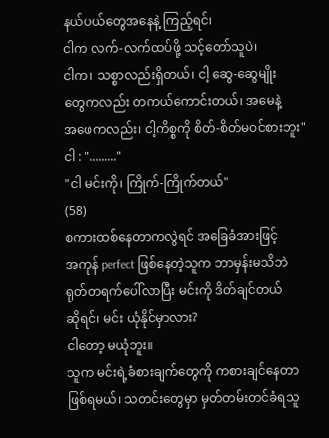နယ်ပယ်တွေအနေနဲ့ ကြည့်ရင်၊
ငါက လက်-လက်ထပ်ဖို့ သင့်တော်သူပဲ၊
ငါက၊ သစ္စာလည်းရှိတယ်၊ ငါ့ ဆွေ-ဆွေမျိုး
တွေကလည်း တကယ်ကောင်းတယ်၊ အမေနဲ့
အဖေကလည်း၊ ငါ့ကိစ္စကို စိတ်-စိတ်မဝင်စားဘူး"
ငါ : "........."
"ငါ မင်းကို၊ ကြိုက်-ကြိုက်တယ်"
(58)
စကားထစ်နေတာကလွဲရင် အခြေခံအားဖြင့်
အကုန် perfect ဖြစ်နေတဲ့သူက ဘာမှန်းမသိဘဲ
ရုတ်တရက်ပေါ်လာပြီး မင်းကို ဒိတ်ချင်တယ်
ဆိုရင်၊ မင်း ယုံနိုင်မှာလား?
ငါတော့ မယုံဘူး။
သူက မင်းရဲ့ခံစားချက်တွေကို ကစားချင်နေတာ
ဖြစ်ရမယ်၊ သတင်းတွေမှာ မှတ်တမ်းတင်ခံရသူ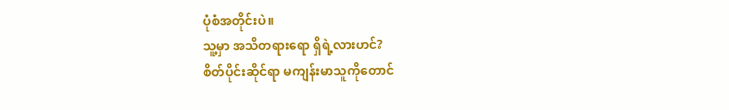ပုံစံအတိုင်းပဲ။
သူ့မှာ အသိတရားရော ရှိရဲ့လားဟင်?
စိတ်ပိုင်းဆိုင်ရာ မကျန်းမာသူကိုတောင်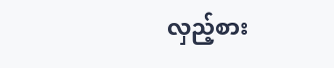လှည့်စား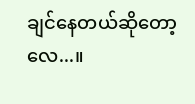ချင်နေတယ်ဆိုတော့လေ...။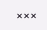×××